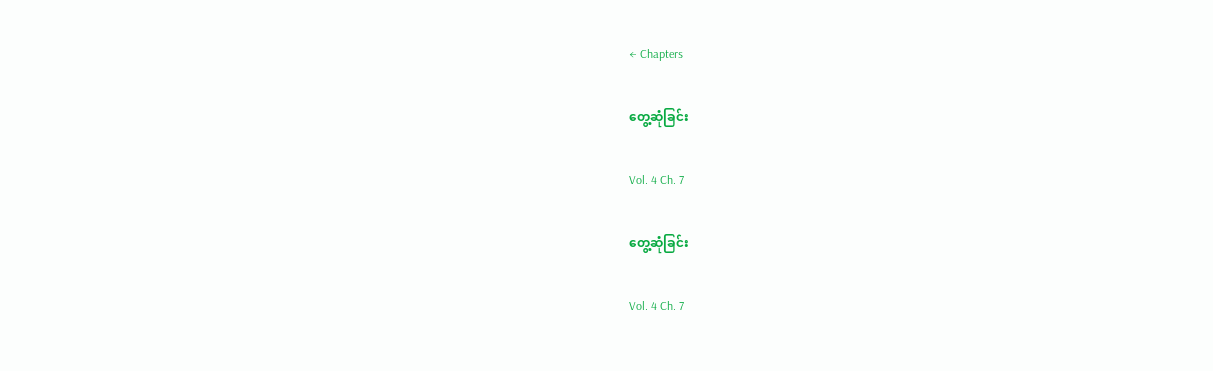← Chapters

တွေ့ဆုံခြင်း

Vol. 4 Ch. 7

တွေ့ဆုံခြင်း

Vol. 4 Ch. 7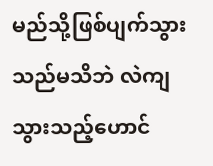မည်သို့ဖြစ်ပျက်သွားသည်မသိဘဲ လဲကျသွားသည့်ဟောင်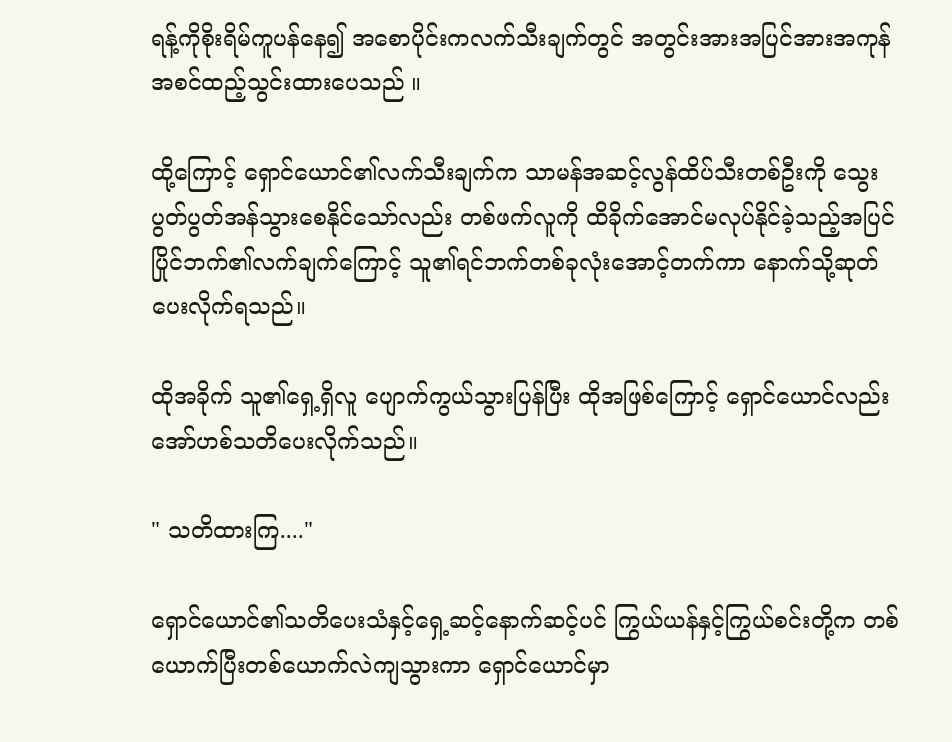ရန့်ကိုစိုးရိမ်ကူပန်နေ၍ အစောပိုင်းကလက်သီးချက်တွင် အတွင်းအားအပြင်အားအကုန်အစင်ထည့်သွင်းထားပေသည် ။

ထို့ကြောင့် ရှောင်ယောင်၏လက်သီးချက်က သာမန်အဆင့်လွန်ထိပ်သီးတစ်ဦးကို သွေးပွတ်ပွတ်အန်သွားစေနိုင်သော်လည်း တစ်ဖက်လူကို ထိခိုက်အောင်မလုပ်နိုင်ခဲ့သည့်အပြင် ပြိုင်ဘက်၏လက်ချက်ကြောင့် သူ၏ရင်ဘက်တစ်ခုလုံးအောင့်တက်ကာ နောက်သို့ဆုတ်ပေးလိုက်ရသည်။

ထိုအခိုက် သူ၏ရှေ့ရှိလူ ပျောက်ကွယ်သွားပြန်ပြီး ထိုအဖြစ်ကြောင့် ရှောင်ယောင်လည်း အော်ဟစ်သတိပေးလိုက်သည်။

" သတိထားကြ...."

ရှောင်ယောင်၏သတိပေးသံနှင့်ရှေ့ဆင့်နောက်ဆင့်ပင် ‌ကြွယ်ယန်နှင့်ကြွယ်စင်းတို့က တစ်ယောက်ပြီးတစ်ယောက်လဲကျသွားကာ ရှောင်ယောင်မှာ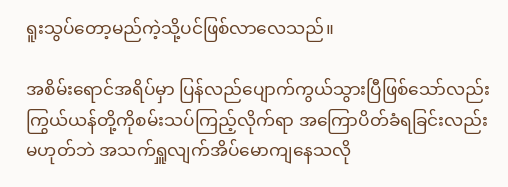ရူးသွပ်တော့မည်ကဲ့သို့ပင်ဖြစ်လာလေသည်။

အစိမ်းရောင်အရိပ်မှာ ပြန်လည်ပျောက်ကွယ်သွားပြီဖြစ်သော်လည်း ကြွယ်ယန်တို့ကိုစမ်းသပ်ကြည့်လိုက်ရာ အကြောပိတ်ခံရခြင်းလည်းမဟုတ်ဘဲ အသက်ရှူလျက်အိပ်မောကျနေသလို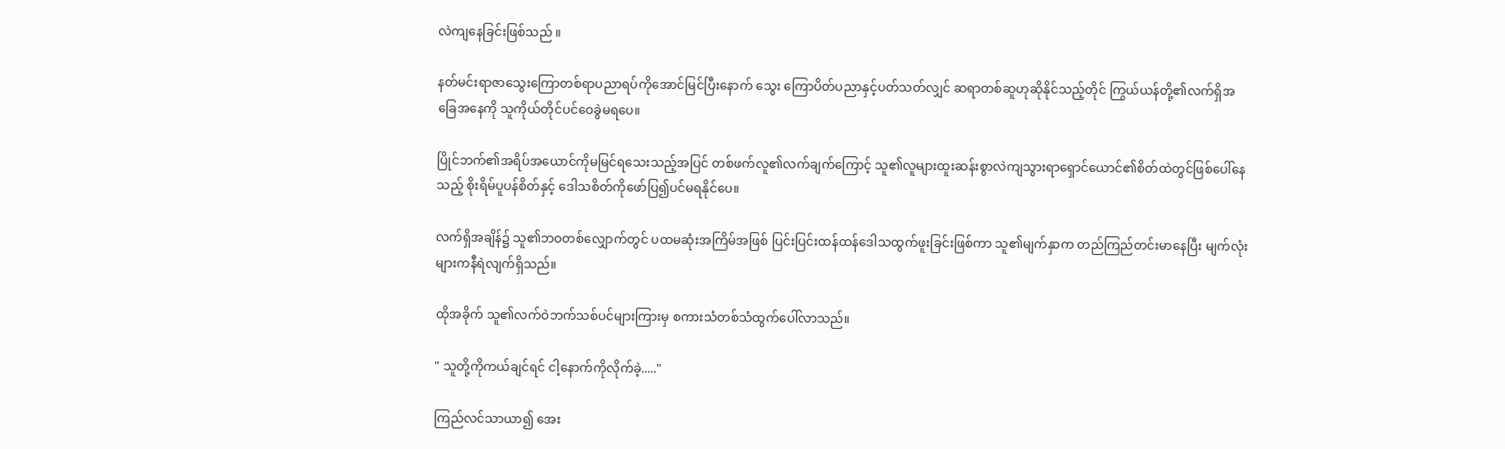လဲကျနေခြင်းဖြစ်သည် ။

နတ်မင်းရာဇာသွေးကြောတစ်ရာပညာရပ်ကို‌အောင်မြင်ပြီးနောက် သွေး ကြောပိတ်ပညာနှင့်ပတ်သတ်လျှင် ဆရာတစ်ဆူဟုဆိုနိုင်သည့်တိုင် ကြွယ်ယန်တို့၏လက်ရှိအခြေအနေကို သူကိုယ်တိုင်ပင်ဝေခွဲမရပေ။

ပြိုင်ဘက်၏အရိပ်အယောင်ကိုမမြင်ရသေးသည့်အပြင် တစ်ဖက်လူ၏လက်ချက်ကြောင့် သူ၏လူများထူးဆန်းစွာလဲကျသွားရာရှောင်ယောင်၏စိတ်ထဲတွင်ဖြစ်ပေါ်နေသည့် စိုးရိမ်ပူပန်စိတ်နှင့် ဒေါသစိတ်ကိုဖော်ပြ၍ပင်မရနိုင်ပေ။

လက်ရှိအချိန်၌ သူ၏ဘဝတစ်လျှောက်တွင် ပထမဆုံးအကြိမ်အဖြစ် ပြင်းပြင်းထန်ထန်ဒေါသထွက်ဖူးခြင်းဖြစ်ကာ သူ၏မျက်နှာက တည်ကြည်တင်းမာနေပြီး မျက်လုံးများကနီရဲလျက်ရှိသည်။

ထိုအခိုက် သူ၏လက်ဝဲဘက်သစ်ပင်များကြားမှ စကားသံတစ်သံထွက်ပေါ်လာသည်။

" သူတို့ကိုကယ်ချင်ရင် ငါ့နောက်ကိုလိုက်ခဲ့....."

ကြည်လင်သာယာ၍ အေး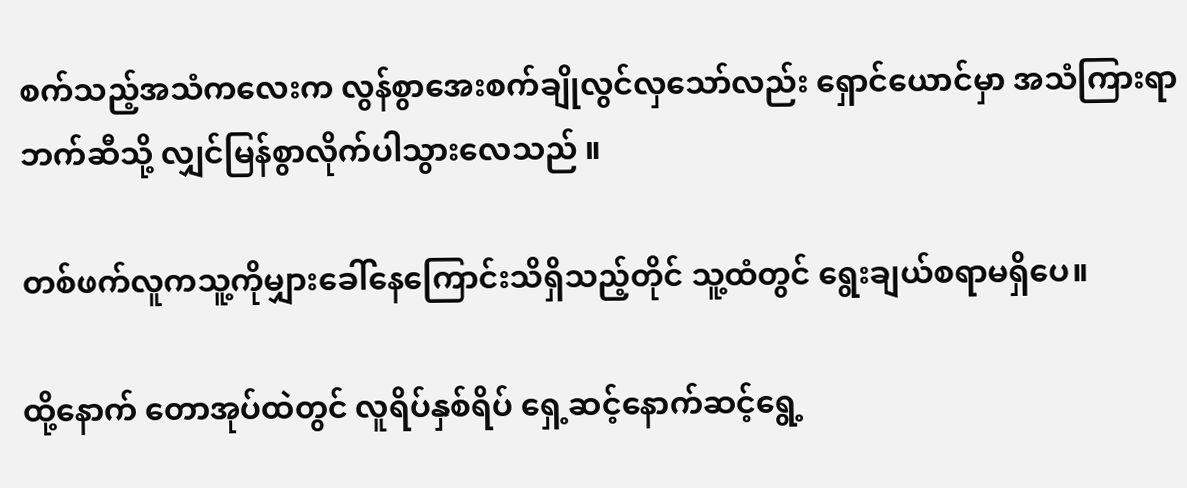စက်သည့်အသံကလေးက လွန်စွာအေးစက်ချိုလွင်လှသော်လည်း ရှောင်ယောင်မှာ အသံကြားရာဘက်ဆီသို့ လျှင်မြန်စွာလိုက်ပါသွားလေသည် ။

တစ်ဖက်လူကသူ့ကိုမျှားခေါ်နေကြောင်းသိရှိသည့်တိုင် သူ့ထံတွင် ရွေးချယ်စရာမရှိပေ။

ထို့နောက် တောအုပ်ထဲတွင် လူရိပ်နှစ်ရိပ် ရှေ့ဆင့်နောက်ဆင့်ရွေ့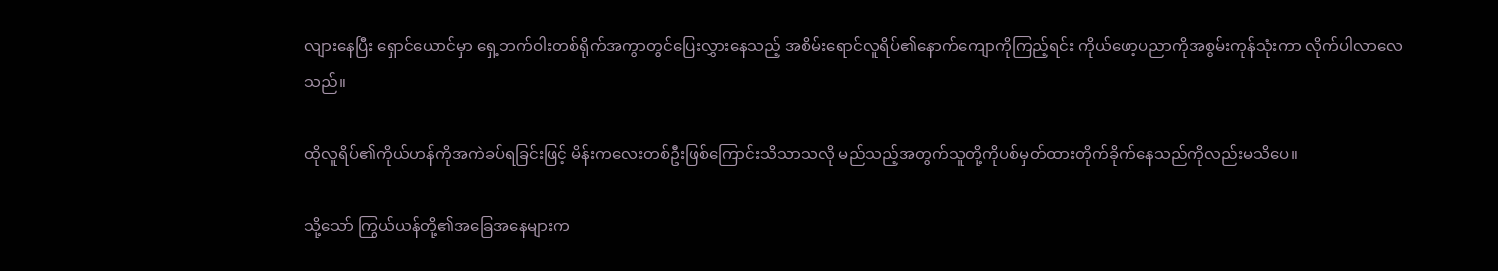လျားနေပြီး ရှောင်ယောင်မှာ ရှေ့ဘက်ဝါးတစ်ရိုက်အကွာတွင်ပြေးလွှားနေသည့် အစိမ်းရောင်လူရိပ်၏နောက်ကျောကိုကြည့်ရင်း ကိုယ်ဖော့ပညာကိုအစွမ်းကုန်သုံးကာ လိုက်ပါလာလေသည်။

ထိုလူရိပ်၏ကိုယ်ဟန်ကိုအကဲခပ်ရခြင်းဖြင့် မိန်းကလေးတစ်ဦးဖြစ်ကြောင်းသိသာသလို မည်သည့်အတွက်သူတို့ကိုပစ်မှတ်ထားတိုက်ခိုက်နေသည်ကိုလည်းမသိပေ။

သို့သော် ကြွယ်ယန်တို့၏အခြေအနေများက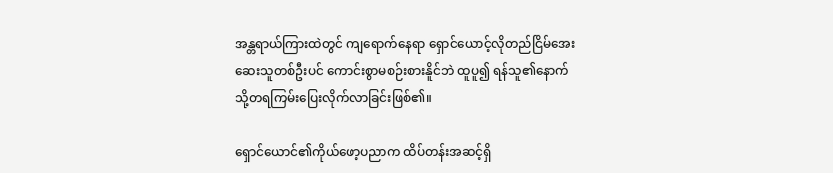အန္တရာယ်ကြားထဲတွင် ကျရောက်နေရာ ရှောင်ယောင့်လိုတည်ငြိမ်အေးဆေးသူတစ်ဦးပင် ကောင်းစွာမစဉ်းစားနိူင်ဘဲ ထူပူ၍ ရန်သူ၏နောက်သို့တရကြမ်းပြေးလိုက်လာခြင်းဖြစ်၏။

ရှောင်ယောင်၏ကိုယ်ဖော့ပညာက ထိပ်တန်းအဆင့်ရှိ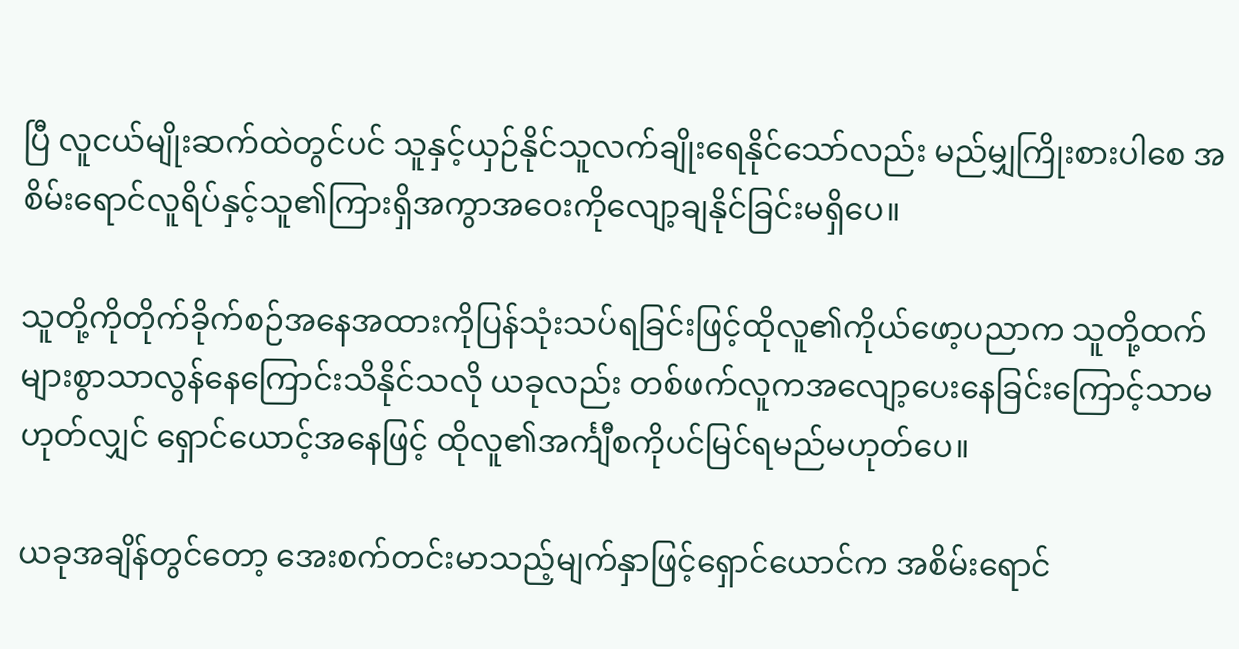ပြီ လူငယ်မျိုးဆက်ထဲတွင်ပင် သူနှင့်ယှဉ်နိုင်သူလက်ချိုးရေနိုင်သော်လည်း မည်မျှကြိုးစားပါ‌စေ အစိမ်းရောင်လူရိပ်နှင့်သူ၏ကြားရှိအကွာအဝေးကိုလျော့ချနိုင်ခြင်းမရှိပေ။

သူတို့ကိုတိုက်ခိုက်စဉ်အနေအထားကိုပြန်သုံးသပ်ရခြင်းဖြင့်ထိုလူ၏ကိုယ်ဖော့ပညာက သူတို့ထက်များစွာသာလွန်နေကြောင်းသိနိုင်သလို ယခုလည်း တစ်ဖက်လူကအလျော့ပေးနေခြင်းကြောင့်သာမဟုတ်လျှင် ရှောင်ယောင့်အနေဖြင့် ထိုလူ၏အင်္ကျီစကိုပင်မြင်ရမည်မဟုတ်ပေ။

ယခုအချိန်တွင်တော့ အေးစက်တင်းမာသည့်မျက်နှာဖြင့်ရှောင်ယောင်က အစိမ်းရောင်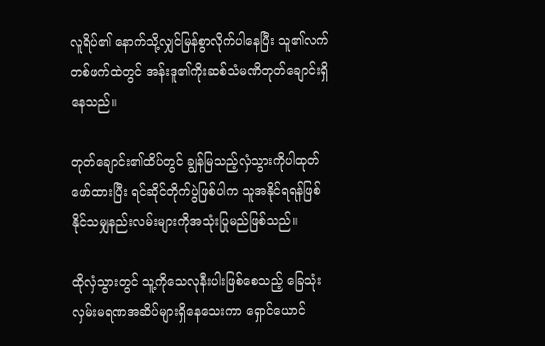လူရိပ်၏ နောက်သို့လျှင်မြန်စွာလိုက်ပါနေပြီး သူ၏လက်တစ်ဖက်ထဲတွင် အန်းဒူ၏ကိုးဆစ်သံမဏိတုတ်ချောင်းရှိနေသည်။

တုတ်ချောင်း၏ထိပ်တွင် ချွန်မြသည့်လှံသွားကိုပါထုတ်ဖော်ထားပြီး ရင်ဆိုင်တိုက်ပွဲဖြစ်ပါက သူအနိုင်ရရန်ဖြစ်နိုင်သမျှနည်းလမ်းများကိုအသုံးပြုမည်ဖြစ်သည်။

ထိုလှံသွားတွင် သူ့ကိုသေလုနီးပါးဖြစ်စေသည့် ခြေသုံးလှမ်းမရဏအဆိပ်များရှိနေသေးကာ ရှောင်ယောင်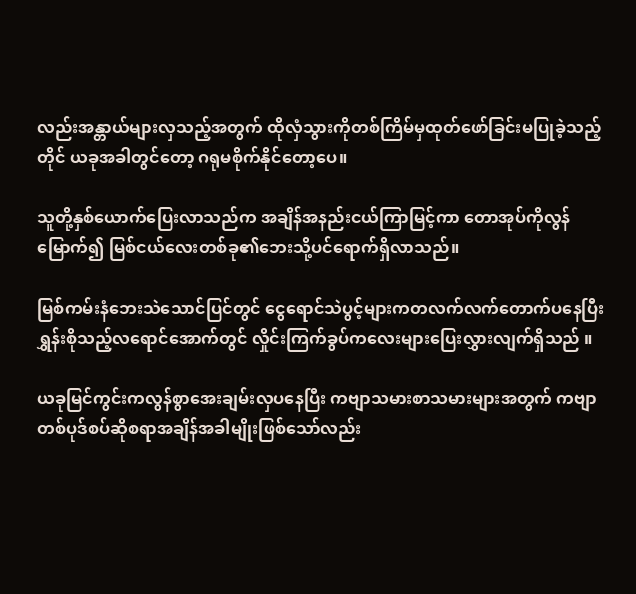လည်းအန္တာယ်များလှသည့်အတွက် ထိုလှံသွားကိုတစ်ကြိမ်မှထုတ်ဖော်ခြင်းမပြုခဲ့သည့်တိုင် ယခုအခါတွင်တော့ ဂရုမစိုက်နိုင်တော့ပေ။

သူတို့နှစ်ယောက်ပြေးလာသည်က အချိန်အ‌နည်းငယ်ကြာမြင့်ကာ တောအုပ်ကိုလွန်မြောက်၍ မြစ်ငယ်လေးတစ်ခု၏ဘေးသို့ပင်ရောက်ရှိလာသည်။

မြစ်ကမ်းနံဘေးသဲသောင်ပြင်တွင် ငွေရောင်သဲပွင့်များကတလက်လက်တောက်ပနေပြီး ရွှန်းစိုသည့်လရောင်အောက်တွင် လှိုင်းကြက်ခွပ်ကလေးများပြေးလွှားလျက်ရှိသည် ။

ယခုမြင်ကွင်းကလွန်စွာအေးချမ်းလှပနေပြီး ကဗျာသမားစာသမားများအတွက် ကဗျာတစ်ပုဒ်စပ်ဆိုစရာအချိန်အခါမျိုးဖြစ်သော်လည်း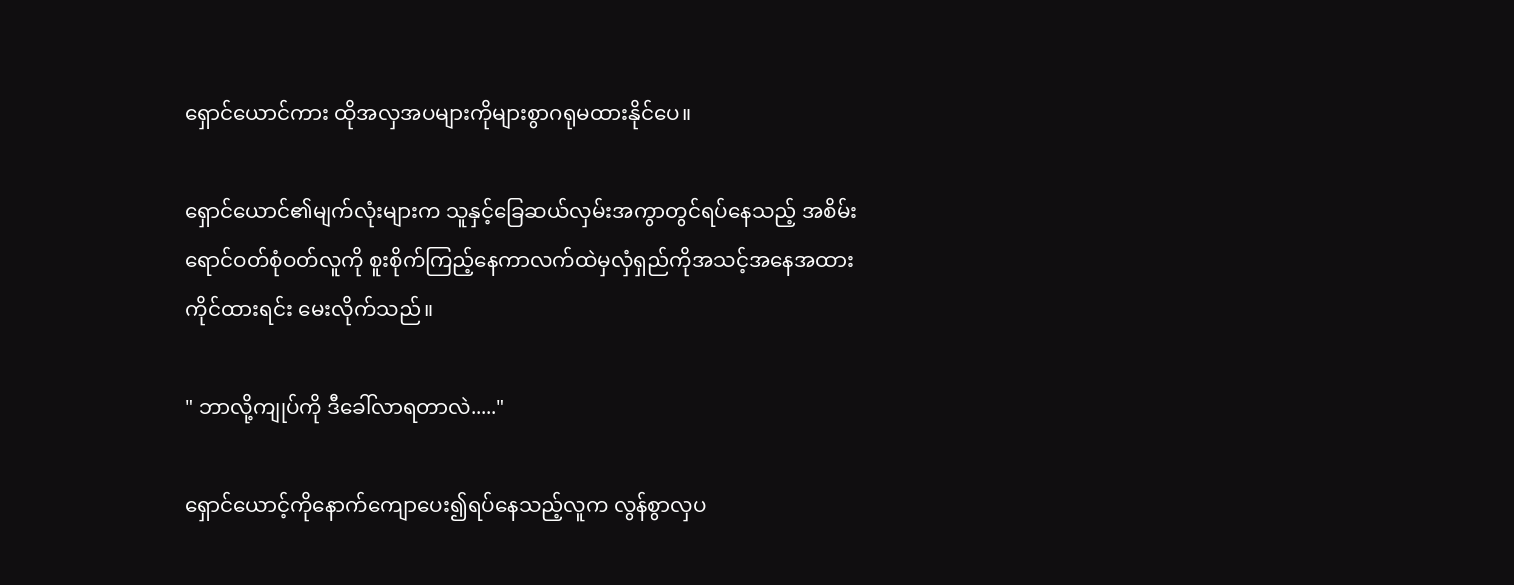ရှောင်ယောင်ကား ထိုအလှအပများကိုများစွာဂရုမထားနိုင်ပေ။

ရှောင်ယောင်၏မျက်လုံးများက သူနှင့်ခြေဆယ်လှမ်းအကွာတွင်ရပ်နေသည့် အစိမ်းရောင်ဝတ်စုံဝတ်လူကို စူးစိုက်ကြည့်နေကာလက်ထဲမှလှံရှည်ကိုအသင့်အနေအထားကိုင်ထားရင်း မေးလိုက်သည်။

" ဘာလို့ကျုပ်ကို ဒီခေါ်လာရတာလဲ....."

ရှောင်ယောင့်ကိုနောက်ကျောပေး၍ရပ်နေသည့်လူက လွန်စွာလှပ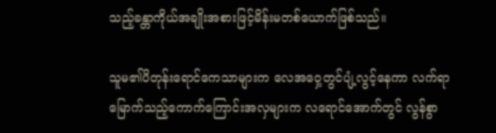သည့်ခန္တာကိုယ်အချိုးအစားဖြင့်မိန်းမတစ်ယောက်ဖြစ်သည်။

သူမ၏ပိတုန်းရောင်ကေသာများက လေအဝှေ့တွင်ပျံ့လွင့်နေကာ လက်ရာမြောက်သည့်ကောက်ကြောင်းအလှများက လရောင်အောက်တွင် လွန်စွာ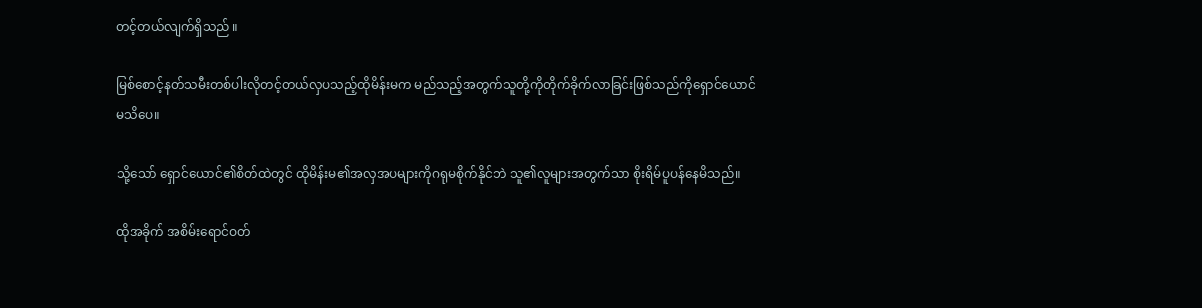တင့်တယ်လျက်ရှိသည် ။

မြစ်စောင့်နတ်သမီးတစ်ပါးလိုတင့်တယ်လှပသည့်ထိုမိန်းမက မည်သည့်အတွက်သူတို့ကိုတိုက်ခိုက်လာခြင်းဖြစ်သည်ကိုရှောင်ယောင်မသိပေ။

သို့သော် ရှောင်ယောင်၏စိတ်ထဲတွင် ထိုမိန်းမ၏အလှအပများကိုဂရုမစိုက်နိုင်ဘဲ သူ၏လူများအတွက်သာ စိုးရိမ်ပူပန်နေမိသည်။

ထိုအခိုက် အစိမ်းရောင်ဝတ်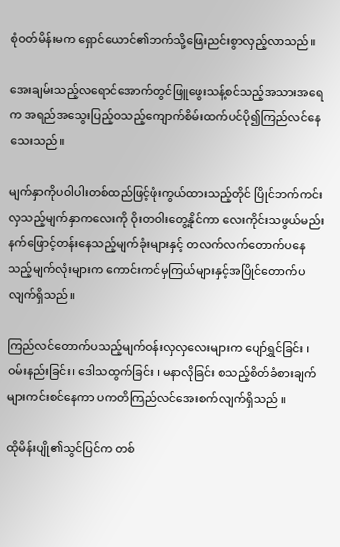စုံဝတ်မိန်းမက ရှောင်ယောင်၏ဘက်သို့ဖြေးညင်းစွာလှည့်လာသည်။

အေးချမ်းသည့်လရောင်အောက်တွင်ဖြူဖွေးသန့်စင်သည့်အသားအရေက အရည်အသွေးပြည့်ဝသည့်ကျောက်စိမ်းထက်ပင်ပို၍ကြည်လင်နေသေးသည်။

မျက်နှာကိုပဝါပါးတစ်ထည်ဖြင့်ဖုံးကွယ်ထားသည့်တိုင် ပြိုင်ဘက်ကင်းလှသည့်မျက်နှာကလေးကို ဝိုးတဝါးတွေ့နိုင်ကာ လေးကိုင်းသဖွယ်မည်းနက်ဖြောင့်တန်းနေသည့်မျက်ခုံးများနှင့် တလက်လက်တောက်ပနေသည့်မျက်လုံးများက ကောင်းကင်မှကြယ်များနှင့်အပြိုင်တောက်ပလျက်ရှိသည်။

ကြည်လင်တောက်ပသည့်မျက်ဝန်းလှလှလေးများက ပျော်ရွှင်ခြင်း ၊ ဝမ်းနည်းခြင်း၊ ဒေါသထွက်ခြင်း ၊ မနာလိုခြင်း စသည့်စိတ်ခံစားချက်များကင်းစင်နေကာ ပကတိကြည်လင်အေးစက်လျက်ရှိသည် ။

ထိုမိန်းပျို၏သွင်ပြင်က တစ်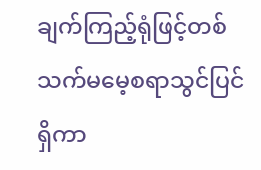ချက်ကြည့်ရုံဖြင့်တစ်သက်မမေ့စရာသွင်ပြင်ရှိကာ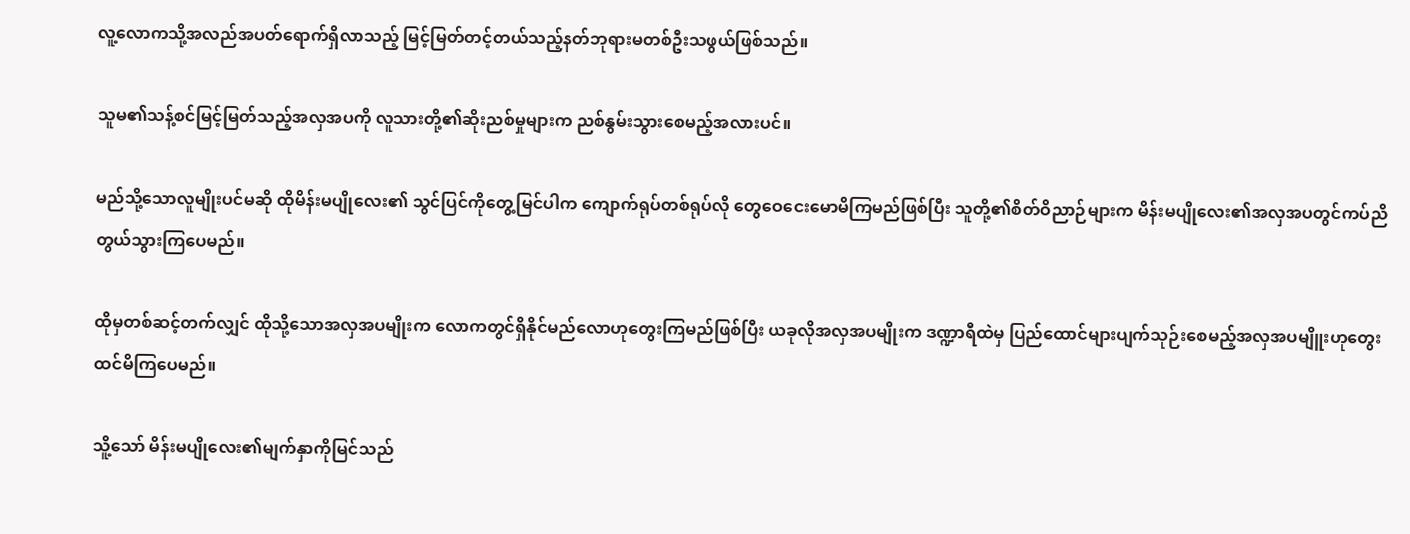လူ့လောကသို့အလည်အပတ်ရောက်ရှိလာသည့် မြင့်မြတ်တင့်တယ်သည့်နတ်ဘုရားမတစ်ဦးသဖွယ်ဖြစ်သည်။

သူမ၏သန့်စင်မြင့်မြတ်သည့်အလှအပကို လူသားတို့၏ဆိုးညစ်မှုများက ညစ်နွမ်းသွားစေမည့်အလားပင်။

မည်သို့သောလူမျိုးပင်မဆို ထိုမိန်းမပျိုလေး၏ သွင်ပြင်ကိုတွေ့မြင်ပါက ကျောက်ရုပ်တစ်ရုပ်လို တွေဝေငေးမောမိကြမည်ဖြစ်ပြီး သူတို့၏စိတ်ဝိညာဉ်များက မိန်းမပျိုလေး၏အလှအပတွင်ကပ်ညိတွယ်သွားကြပေမည်။

ထိုမှတစ်ဆင့်တက်လျှင် ထိုသို့သောအလှအပမျိုးက လောကတွင်ရှိနိုင်မည်လောဟုတွေးကြမည်ဖြစ်ပြီး ယခုလိုအလှအပမျိုးက ဒဏ္ဍာရီထဲမှ ပြည်ထောင်များပျက်သုဉ်းစေမည့်အလှအပမျိူးဟုတွေးထင်မိကြပေမည်။

သိူ့သော် မိန်းမပျိုလေး၏မျက်နှာကိုမြင်သည်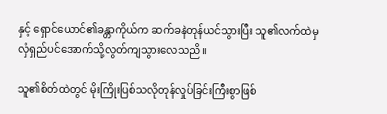နှင့် ရှောင်ယောင်၏ခန္တာကိုယ်က ဆက်ခနဲတုန်ယင်သွားပြီး သူ၏လက်ထဲမှလှံရှည်ပင်အောက်သို့လွတ်ကျသွားလေသညိ။

သူ၏စိတ်ထဲတွင် မိုးကြိုးပြစ်သလိုတုန်လှုပ်ခြင်းကြီးစွာဖြစ်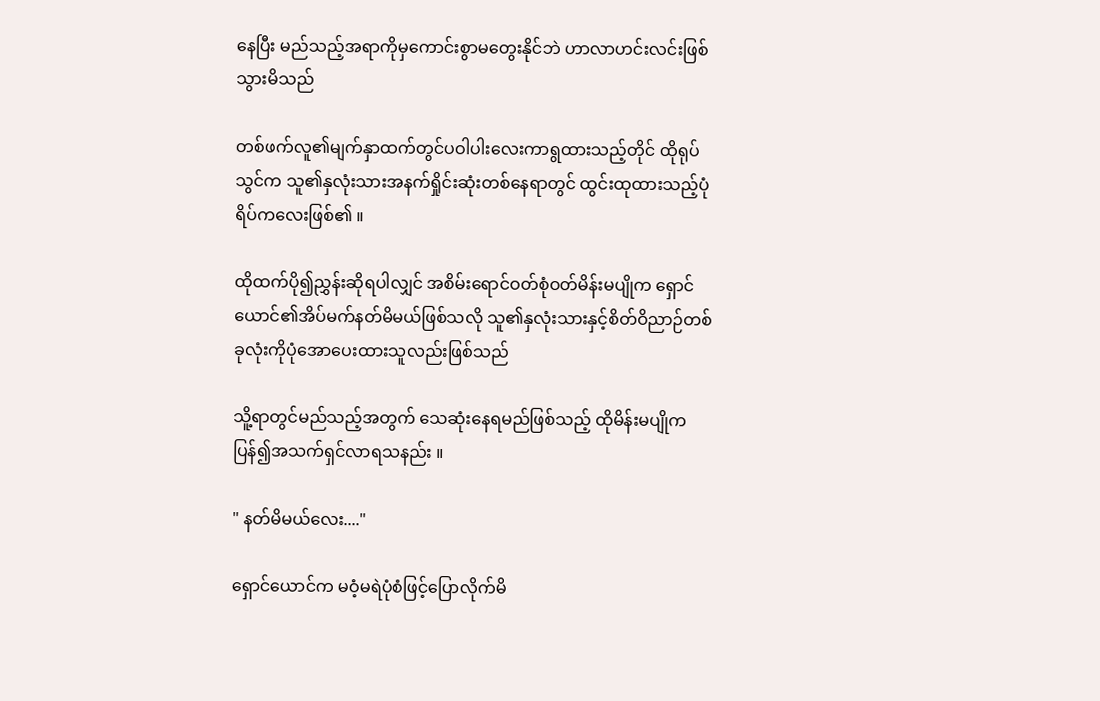နေပြီး မည်သည့်အရာကိုမှကောင်းစွာမတွေးနိုင်ဘဲ ဟာလာဟင်းလင်းဖြစ်သွားမိသည်

တစ်ဖက်လူ၏မျက်နှာထက်တွင်ပဝါပါးလေးကာရွထားသည့်တိုင် ထိုရုပ်သွင်က သူ၏နှလုံးသားအနက်ရှိုင်းဆုံးတစ်နေရာတွင် ထွင်းထုထားသည့်ပုံရိပ်ကလေးဖြစ်၏ ။

ထိုထက်ပို၍ညွှန်းဆိုရပါလျှင် အစိမ်းရောင်ဝတ်စုံဝတ်မိန်းမပျိုက ရှောင်ယောင်၏အိပ်မက်နတ်မိမယ်ဖြစ်သလို သူ၏နှလုံးသားနှင့်စိတ်ဝိညာဉ်တစ်ခုလုံးကိုပုံအောပေးထားသူလည်းဖြစ်သည်

သိူ့ရာတွင်မည်သည့်အတွက် သေဆုံးနေရမည်ဖြစ်သည့် ထိုမိန်းမပျိုက ပြန်၍အသက်ရှင်လာရသနည်း ။

" နတ်မိမယ်လေး...."

ရှောင်ယောင်က မဝံ့မရဲပုံစံဖြင့်ပြောလိုက်မိ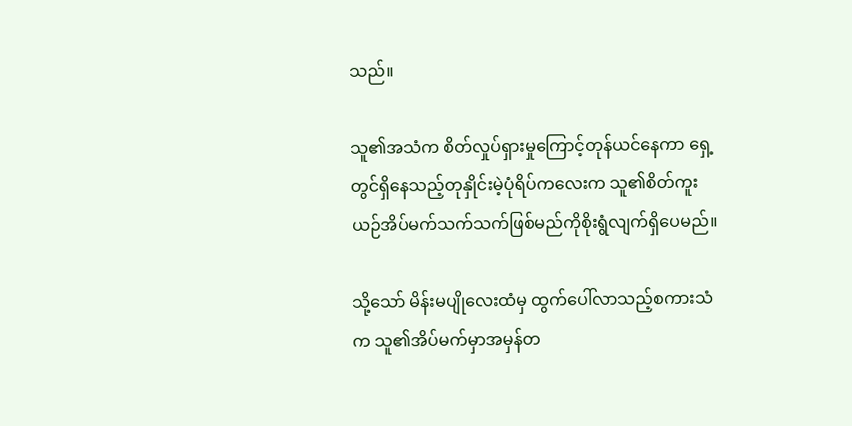သည်။

သူ၏အသံက စိတ်လှုပ်ရှားမှုကြောင့်တုန်ယင်နေကာ ရှေ့တွင်ရှိနေသည့်တုနှိုင်းမဲ့ပုံရိပ်ကလေးက သူ၏စိတ်ကူးယဉ်အိပ်မက်သက်သက်ဖြစ်မည်ကိုစိုးရွံလျက်ရှိပေမည်။

သို့သော် မိန်းမပျိုလေးထံမှ ထွက်ပေါ်လာသည့်စကားသံက သူ၏အိပ်မက်မှာအမှန်တ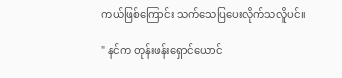ကယ်ဖြစ်ကြောင်း သက်သေပြပေးလိုက်သလိူပင်။

" နင်က တုန်းဖန်းရှောင်ယောင်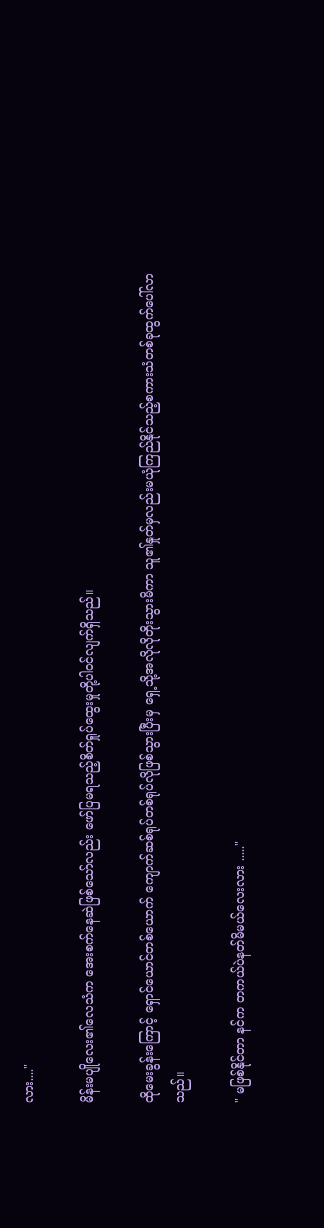လား...."

မိန်းမပျိုလေး၏လေသံက အေးစက်နေဆဲဖြစ်သော်လည်း ဖော်ပြမရသည့်စိတ်ရှုပ်ထွေးမှုတို့ပါဝင်လျက်ရှိသည်။

ထိုမေးခွန်းကြောင့် ရှောင်ယောင်တစ်ယောက် ကျောက်ဆစ်ရုပ်တစ်ရုပ်လိုဖြစ်သွားပြီးမှ ရှေ့သို့အလိုလိုတိုးသွားမိကာ သူ၏နှုတ်မှလည်းမယုံကြည်နိုင်သည့်စကားသံတစ်ခုထွက်ပေါ်လာသည်။

" မဖြစ်နိုင်တာ နင်က တကယ်ပဲနတ်မိမယ်လေးလား ....."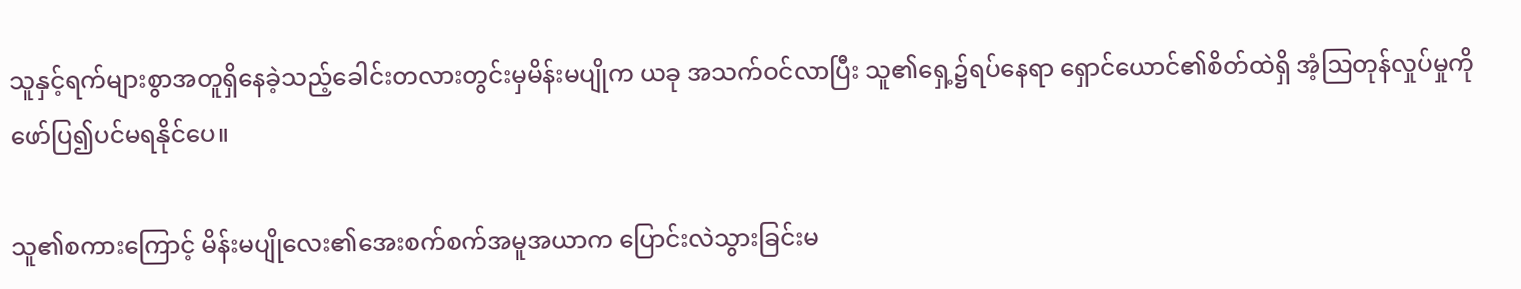သူနှင့်ရက်များစွာအတူရှိနေခဲ့သည့်ခေါင်းတလားတွင်းမှမိန်းမပျိုက ယခု အသက်ဝင်လာပြီး သူ၏ရှေ့၌ရပ်နေရာ ရှောင်ယောင်၏စိတ်ထဲရှိ အံ့ဩတုန်လှုပ်မှုကိုဖော်ပြ၍ပင်မရနိုင်ပေ။

သူ၏စကားကြောင့် မိန်းမပျိုလေး၏အေးစက်စက်အမူအယာက ပြောင်းလဲသွားခြင်းမ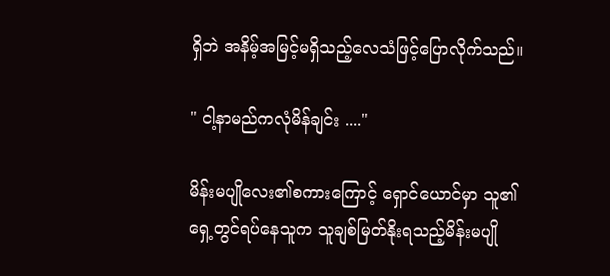ရှိဘဲ အနိမ့်အမြင့်မရှိသည့်လေသံဖြင့်ပြောလိုက်သည်။

" ငါ့နာမည်ကလုံမိန်ချင်း ...."

မိန်းမပျိုလေး၏စကားကြောင့် ရှောင်ယောင်မှာ သူ၏ရှေ့တွင်ရပ်နေသူက သူချစ်မြတ်နိုးရသည့်မိန်းမပျို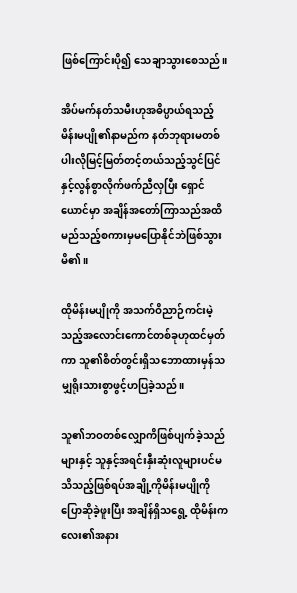ဖြစ်ကြောင်းပို၍ သေချာသွားစေသည်။

အိပ်မက်နတ်သမီးဟုအဓိပ္ပာယ်ရသည့်မိန်းမပျို၏နာမည်က နတ်ဘုရားမတစ်ပါးလိုမြင့်မြတ်တင့်တယ်သည့်သွင်ပြင်နှင့်လွန်စွာလိုက်ဖက်ညီလှပြီး ရှောင်ယောင်မှာ အချိန်အတော်ကြာသည်အထိ မည်သည့်စကားမှမပြောနိုင်ဘဲဖြစ်သွားမိ၏။

ထိုမိန်းမပျိုကို အသက်ဝိညာဉ်ကင်းမဲ့သည့်အလောင်းကောင်တစ်ခုဟုထင်မှတ်ကာ သူ၏စိတ်တွင်းရှိသဘောထားမှန်သမျှရိုးသားစွာဖွင့်ဟပြခဲ့သည်။

သူ၏ဘဝတစ်လျှောကိဖြစ်ပျက်ခဲ့သည်များနှင့် သူနှင့်အရင်းနှီးဆုံးလူများပင်မသိသည့်ဖြစ်ရပ်အချို့ကိုမိန်းမပျိုကိုပြောဆိုခဲ့ဖူးပြီး အချိန်ရှိသရွေ့ ထိုမိန်းကလေး၏အနား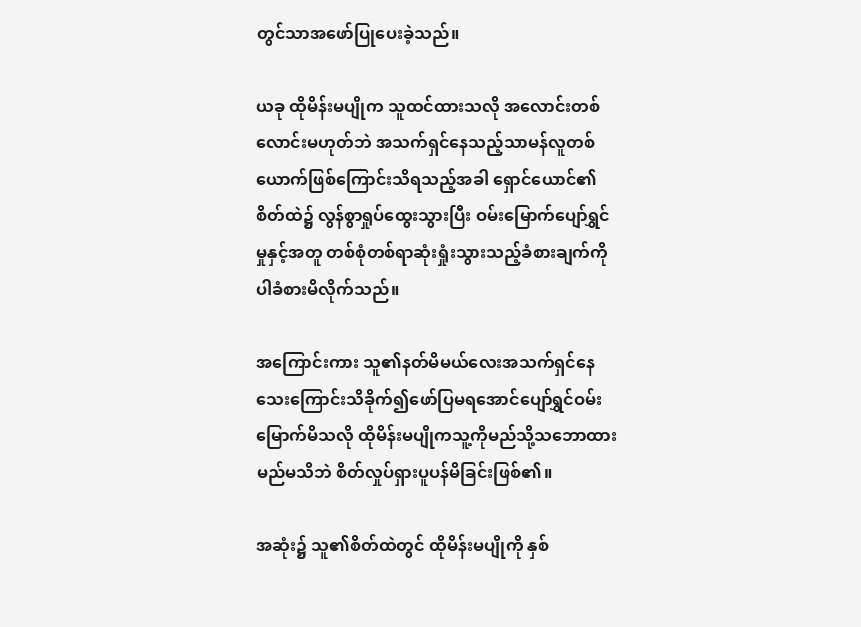တွင်သာအဖော်ပြုပေးခဲ့သည်။

ယခု ထိုမိန်းမပျိုက သူထင်ထားသလို အလောင်းတစ်လောင်းမဟုတ်ဘဲ အသက်ရှင်နေသည့်သာမန်လူတစ်ယောက်ဖြစ်ကြောင်းသိရသည့်အခါ ရှောင်ယောင်၏စိတ်ထဲ၌ လွန်စွာရှုပ်ထွေးသွားပြီး ဝမ်းမြောက်ပျော်ရွှင်မှုနှင့်အတူ တစ်စုံတစ်ရာဆုံးရှုံးသွားသည့်ခံစားချက်ကိုပါခံစားမိလိုက်သည်။

အကြောင်းကား သူ၏နတ်မိမယ်လေးအသက်ရှင်နေသေးကြောင်းသိခိုက်၍ဖော်ပြမရအောင်ပျော်ရွှင်ဝမ်းမြောက်မိသလို ထိုမိန်းမပျိုကသူ့ကိုမည်သို့သဘောထားမည်မသိဘဲ စိတ်လှုပ်ရှားပူပန်မိခြင်းဖြစ်၏။

အဆုံး၌ သူ၏စိတ်ထဲတွင် ထိုမိန်းမပျိုကို နှစ်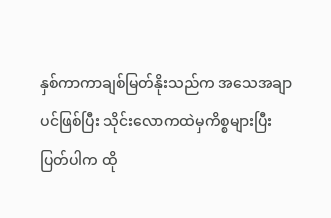နှစ်ကာကာချစ်မြတ်နိုးသည်က အသေအချာပင်ဖြစ်ပြီး သိုင်းလောကထဲမှကိစ္စများပြီးပြတ်ပါက ထို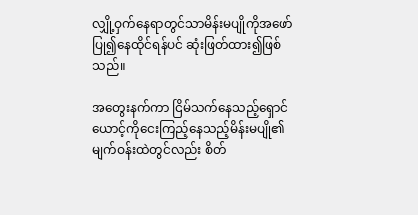လျှို့ဝှက်နေရာတွင်သာမိန်းမပျိုကိုအဖော်ပြု၍နေထိုင်ရန်ပင် ဆုံးဖြတ်ထား၍ဖြစ်သည်။

အတွေးနက်ကာ ငြိမ်သက်နေသည့်ရှောင်ယောင့်ကိုငေးကြည့်နေသည့်မိန်းမပျို၏မျက်ဝန်းထဲတွင်လည်း စိတ်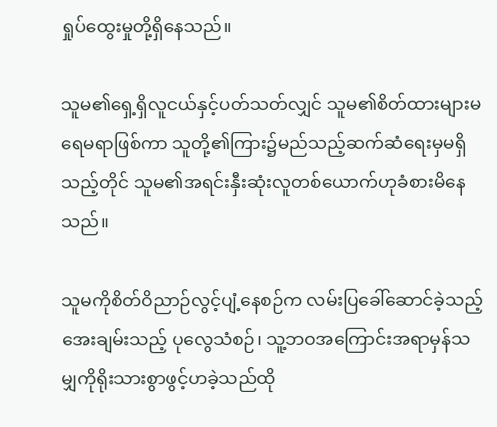ရှုပ်ထွေးမှုတို့ရှိနေသည်။

သူမ၏ရှေ့ရှိလူငယ်နှင့်ပတ်သတ်လျှင် သူမ၏စိတ်ထားများမရေမရာဖြစ်ကာ သူတို့၏ကြား၌မည်သည့်ဆက်ဆံရေးမှမရှိသည့်တိုင် သူမ၏အရင်းနှီးဆုံးလူတစ်ယောက်ဟုခံစားမိနေသည်။

သူမကိုစိတ်ဝိညာဉ်လွင့်ပျံ့နေစဉ်က လမ်းပြခေါ်ဆောင်ခဲ့သည့် အေးချမ်းသည့် ပုလွေသံစဉ်၊ သူ့ဘဝအကြောင်းအရာမှန်သမျှကိုရိုးသားစွာဖွင့်ဟခဲ့သည်ထို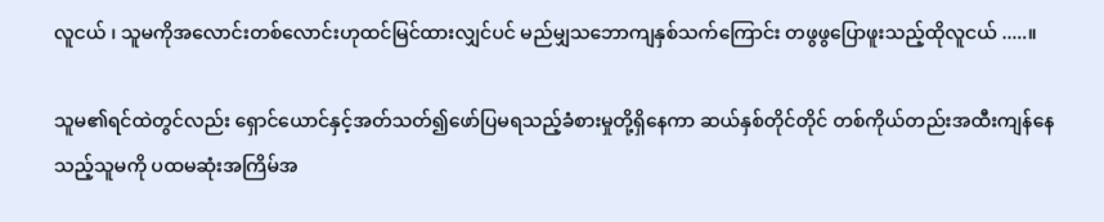လူငယ် ၊ သူမကိုအလောင်းတစ်လောင်းဟုထင်မြင်ထားလျှင်ပင် မည်မျှသဘောကျနှစ်သက်ကြောင်း တဖွဖွပြောဖူးသည့်ထိုလူငယ် .....။

သူမ၏ရင်ထဲတွင်လည်း ရှောင်ယောင်နှင့်အတ်သတ်၍ဖော်ပြမရသည့်ခံစားမှုတို့ရှိနေကာ ဆယ်နှစ်တိုင်တိုင် တစ်ကိုယ်တည်းအထီးကျန်နေသည့်သူမကို ပထမဆုံးအကြိမ်အ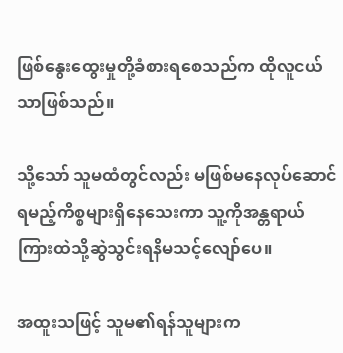ဖြစ်နွေးထွေးမှုတို့ခံစားရစေသည်က ထိုလူငယ်သာဖြစ်သည်။

သို့သော် သူမထံတွင်လည်း မဖြစ်မနေလုပ်ဆောင်ရမည့်ကိစ္စများရှိနေသေးကာ သူ့ကိုအန္တရာယ်ကြားထဲသို့ဆွဲသွင်းရနိမသင့်လျော်ပေ။

အထူးသဖြင့် သူမ၏ရန်သူများက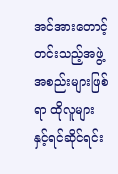အင်အားတောင့်တင်းသည့်အဖွဲ့အစည်းများဖြစ်ရာ ထိုလူများနှင့်ရင်ဆိုင်ရင်း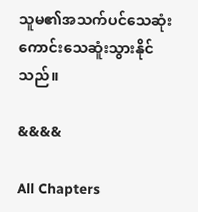သူမ၏အသက်ပင်သေဆုံးကောင်းသေဆူံးသွားနိုင်သည်။

&&&&

All Chapters